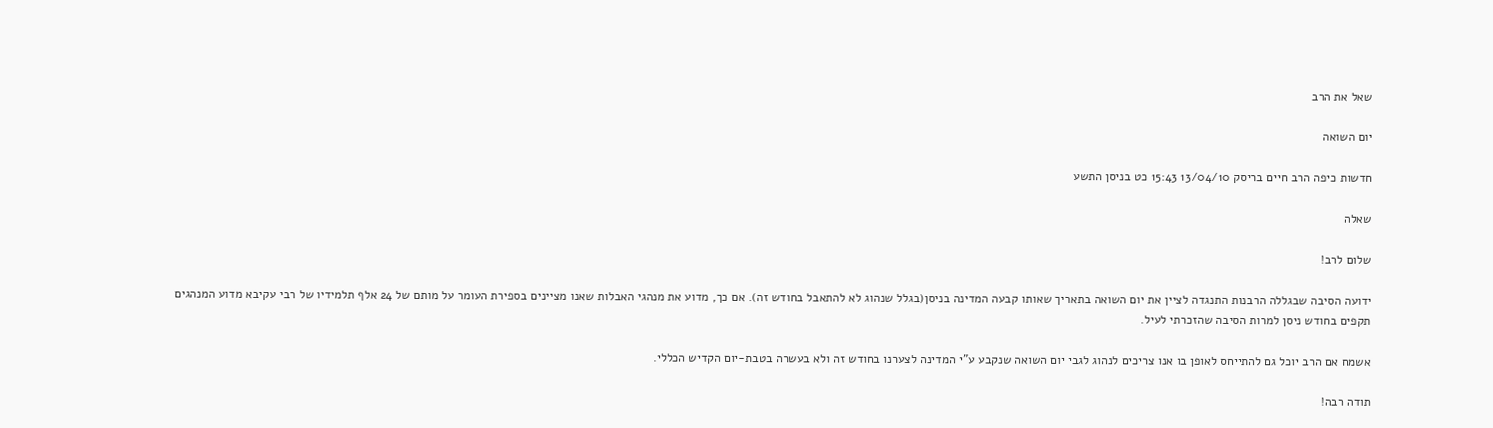שאל את הרב

יום השואה

חדשות כיפה הרב חיים בריסק 13/04/10 15:43 כט בניסן התשע

שאלה

שלום לרב!

ידועה הסיבה שבגללה הרבנות התנגדה לציין את יום השואה בתאריך שאותו קבעה המדינה בניסן(בגלל שנהוג לא להתאבל בחודש זה). אם כך, מדוע את מנהגי האבלות שאנו מציינים בספירת העומר על מותם של 24 אלף תלמידיו של רבי עקיבא מדוע המנהגים תקפים בחודש ניסן למרות הסיבה שהזכרתי לעיל.

אשמח אם הרב יוכל גם להתייחס לאופן בו אנו צריכים לנהוג לגבי יום השואה שנקבע ע"י המדינה לצערנו בחודש זה ולא בעשרה בטבת-יום הקדיש הכללי.

תודה רבה!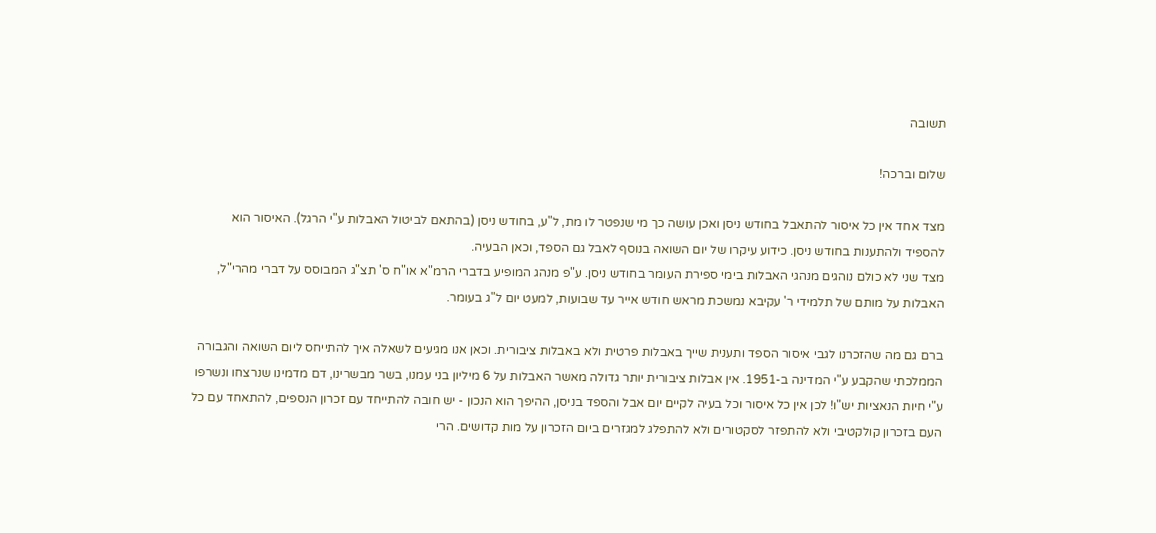תשובה

שלום וברכה!

מצד אחד אין כל איסור להתאבל בחודש ניסן ואכן עושה כך מי שנפטר לו מת, ל"ע, בחודש ניסן (בהתאם לביטול האבלות ע"י הרגל). האיסור הוא להספיד ולהתענות בחודש ניסן. כידוע עיקרו של יום השואה בנוסף לאבל גם הספד, וכאן הבעיה.
מצד שני לא כולם נוהגים מנהגי האבלות בימי ספירת העומר בחודש ניסן. ע"פ מנהג המופיע בדברי הרמ"א או"ח ס' תצ"ג המבוסס על דברי מהרי"ל, האבלות על מותם של תלמידי ר' עקיבא נמשכת מראש חודש אייר עד שבועות, למעט יום ל"ג בעומר.

ברם גם מה שהזכרנו לגבי איסור הספד ותענית שייך באבלות פרטית ולא באבלות ציבורית. וכאן אנו מגיעים לשאלה איך להתייחס ליום השואה והגבורה הממלכתי שהקבע ע"י המדינה ב-1951. אין אבלות ציבורית יותר גדולה מאשר האבלות על 6 מיליון בני עמנו, בשר מבשרינו, דם מדמינו שנרצחו ונשרפו ע"י חיות הנאציות יש"ו! לכן אין כל איסור וכל בעיה לקיים יום אבל והספד בניסן, ההיפך הוא הנכון - יש חובה להתייחד עם זכרון הנספים, להתאחד עם כל העם בזכרון קולקטיבי ולא להתפזר לסקטורים ולא להתפלג למגזרים ביום הזכרון על מות קדושים. הרי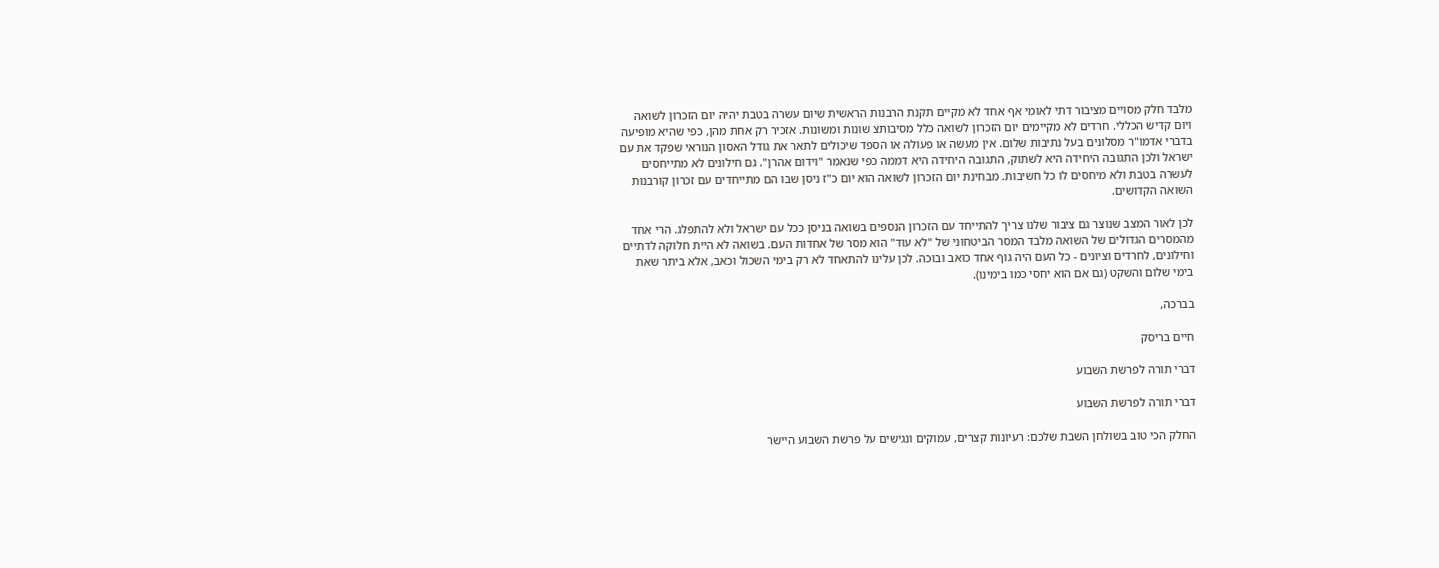מלבד חלק מסויים מציבור דתי לאומי אף אחד לא מקיים תקנת הרבנות הראשית שיום עשרה בטבת יהיה יום הזכרון לשואה ויום קדיש הכללי. חרדים לא מקיימים יום הזכרון לשואה כלל מסיבותצ שונות ומשונות. אזכיר רק אחת מהן, כפי שהיא מופיעה בדברי אדמו"ר מסלונים בעל נתיבות שלום. אין מעשה או פעולה או הספד שיכולים לתאר את גודל האסון הנוראי שפקד את עם ישראל ולכן התגובה היחידה היא לשתוק, התגובה היחידה היא דממה כפי שנאמר "וידום אהרן". גם חילונים לא מתייחסים לעשרה בטבת ולא מיחסים לו כל חשיבות. מבחינת יום הזכרון לשואה הוא יום כ"ז ניסן שבו הם מתייחדים עם זכרון קורבנות השואה הקדושים.

לכן לאור המצב שנוצר גם ציבור שלנו צריך להתייחד עם הזכרון הנספים בשואה בניסן ככל עם ישראל ולא להתפלג. הרי אחד מהמסרים הגדולים של השואה מלבד המסר הביטחוני של "לא עוד" הוא מסר של אחדות העם. בשואה לא היית חלוקה לדתיים וחילונים, לחרדים וציונים - כל העם היה גוף אחד כואב ובוכה. לכן עלינו להתאחד לא רק בימי השכול וכאב, אלא ביתר שאת בימי שלום והשקט (גם אם הוא יחסי כמו בימינו).

בברכה,

חיים בריסק

דברי תורה לפרשת השבוע

דברי תורה לפרשת השבוע

החלק הכי טוב בשולחן השבת שלכם: רעיונות קצרים, עמוקים ונגישים על פרשת השבוע היישר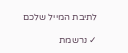לתיבת המייל שלכם

✓ נרשמת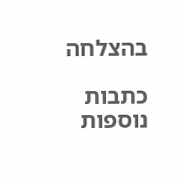בהצלחה

כתבות נוספות